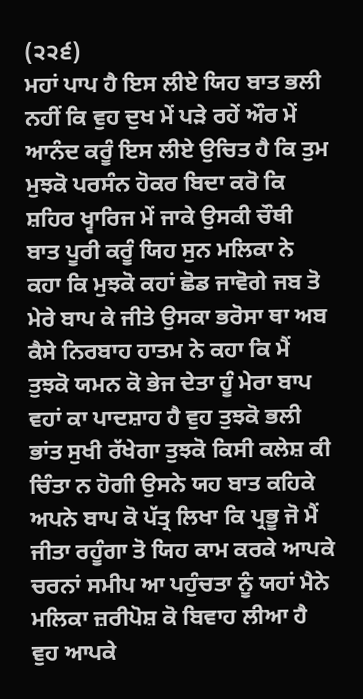(੨੨੬)
ਮਹਾਂ ਪਾਪ ਹੈ ਇਸ ਲੀਏ ਯਿਹ ਬਾਤ ਭਲੀ ਨਹੀਂ ਕਿ ਵੁਹ ਦੁਖ ਮੇਂ ਪੜੇ ਰਹੇਂ ਔਰ ਮੇਂ ਆਨੰਦ ਕਰੂੰ ਇਸ ਲੀਏ ਉਚਿਤ ਹੈ ਕਿ ਤੁਮ ਮੁਝਕੋ ਪਰਸੰਨ ਹੋਕਰ ਬਿਦਾ ਕਰੋ ਕਿ ਸ਼ਹਿਰ ਖ੍ਵਾਰਿਜ ਮੇਂ ਜਾਕੇ ਉਸਕੀ ਚੌਥੀ ਬਾਤ ਪੂਰੀ ਕਰੂੰ ਯਿਹ ਸੁਨ ਮਲਿਕਾ ਨੇ ਕਹਾ ਕਿ ਮੁਝਕੋ ਕਹਾਂ ਛੋਡ ਜਾਵੋਗੇ ਜਬ ਤੋ ਮੇਰੇ ਬਾਪ ਕੇ ਜੀਤੇ ਉਸਕਾ ਭਰੋਸਾ ਥਾ ਅਬ ਕੈਸੇ ਨਿਰਬਾਹ ਹਾਤਮ ਨੇ ਕਹਾ ਕਿ ਮੈਂ ਤੁਝਕੋ ਯਮਨ ਕੋ ਭੇਜ ਦੇਤਾ ਹੂੰ ਮੇਰਾ ਬਾਪ ਵਹਾਂ ਕਾ ਪਾਦਸ਼ਾਹ ਹੈ ਵੁਹ ਤੁਝਕੋ ਭਲੀ ਭਾਂਤ ਸੁਖੀ ਰੱਖੇਗਾ ਤੁਝਕੋ ਕਿਸੀ ਕਲੇਸ਼ ਕੀ ਚਿੰਤਾ ਨ ਹੋਗੀ ਉਸਨੇ ਯਹ ਬਾਤ ਕਹਿਕੇ ਅਪਨੇ ਬਾਪ ਕੋ ਪੱਤ੍ਰ ਲਿਖਾ ਕਿ ਪ੍ਰਭੂ ਜੋ ਮੈਂ ਜੀਤਾ ਰਹੂੰਗਾ ਤੋ ਯਿਹ ਕਾਮ ਕਰਕੇ ਆਪਕੇ ਚਰਨਾਂ ਸਮੀਪ ਆ ਪਹੁੰਚਤਾ ਨੂੰ ਯਹਾਂ ਮੈਨੇ ਮਲਿਕਾ ਜ਼ਰੀਪੋਸ਼ ਕੋ ਬਿਵਾਹ ਲੀਆ ਹੈ ਵੁਹ ਆਪਕੇ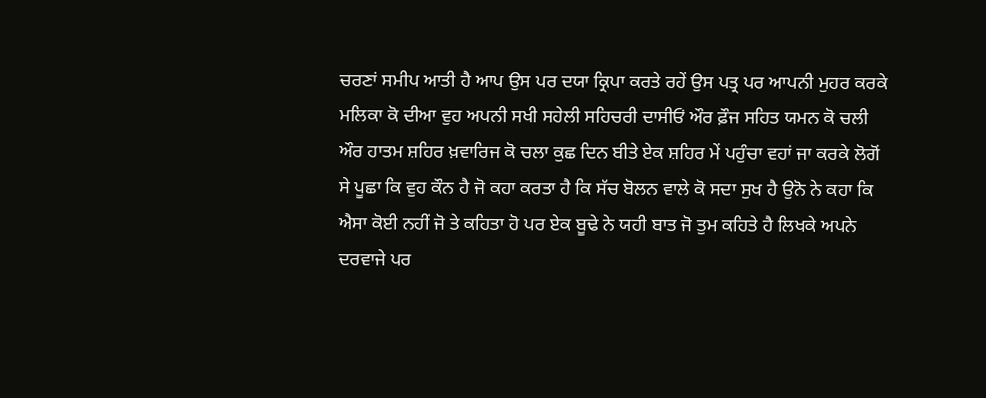ਚਰਣਾਂ ਸਮੀਪ ਆਤੀ ਹੈ ਆਪ ਉਸ ਪਰ ਦਯਾ ਕ੍ਰਿਪਾ ਕਰਤੇ ਰਹੇਂ ਉਸ ਪਤ੍ਰ ਪਰ ਆਪਨੀ ਮੁਹਰ ਕਰਕੇ ਮਲਿਕਾ ਕੋ ਦੀਆ ਵੁਹ ਅਪਨੀ ਸਖੀ ਸਹੇਲੀ ਸਹਿਚਰੀ ਦਾਸੀਓਂ ਔਰ ਫ਼ੌਜ ਸਹਿਤ ਯਮਨ ਕੋ ਚਲੀ ਔਰ ਹਾਤਮ ਸ਼ਹਿਰ ਖ਼ਵਾਰਿਜ ਕੋ ਚਲਾ ਕੁਛ ਦਿਨ ਬੀਤੇ ਏਕ ਸ਼ਹਿਰ ਮੇਂ ਪਹੁੰਚਾ ਵਹਾਂ ਜਾ ਕਰਕੇ ਲੋਗੋਂ ਸੇ ਪੂਛਾ ਕਿ ਵੁਹ ਕੌਨ ਹੈ ਜੋ ਕਹਾ ਕਰਤਾ ਹੈ ਕਿ ਸੱਚ ਬੋਲਨ ਵਾਲੇ ਕੋ ਸਦਾ ਸੁਖ ਹੈ ਉਨੋ ਨੇ ਕਹਾ ਕਿ ਐਸਾ ਕੋਈ ਨਹੀਂ ਜੋ ਤੇ ਕਹਿਤਾ ਹੋ ਪਰ ਏਕ ਬੂਢੇ ਨੇ ਯਹੀ ਬਾਤ ਜੋ ਤੁਮ ਕਹਿਤੇ ਹੈ ਲਿਖਕੇ ਅਪਨੇ ਦਰਵਾਜੇ ਪਰ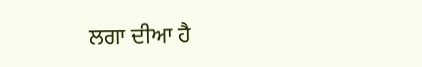ਲਗਾ ਦੀਆ ਹੈ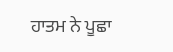ਹਾਤਮ ਨੇ ਪੂਛਾ